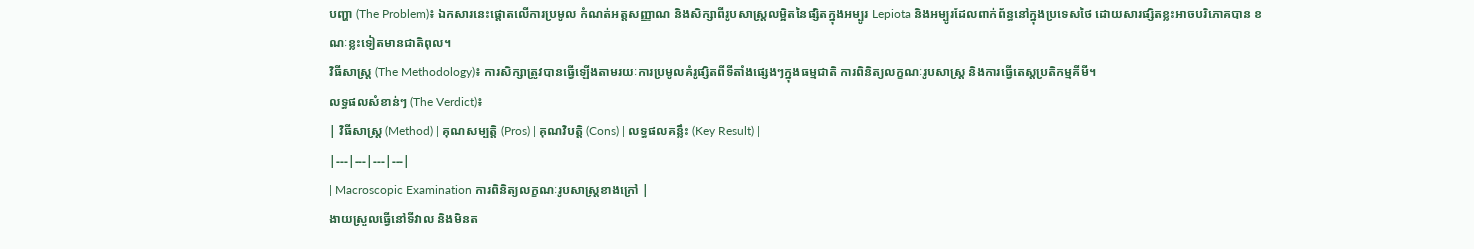បញ្ហា (The Problem)៖ ឯកសារនេះផ្តោតលើការប្រមូល កំណត់អត្តសញ្ញាណ និងសិក្សាពីរូបសាស្ត្រលម្អិតនៃផ្សិតក្នុងអម្បូរ Lepiota និងអម្បូរដែលពាក់ព័ន្ធនៅក្នុងប្រទេសថៃ ដោយសារផ្សិតខ្លះអាចបរិភោគបាន ខណៈខ្លះទៀតមានជាតិពុល។
វិធីសាស្ត្រ (The Methodology)៖ ការសិក្សាត្រូវបានធ្វើឡើងតាមរយៈការប្រមូលគំរូផ្សិតពីទីតាំងផ្សេងៗក្នុងធម្មជាតិ ការពិនិត្យលក្ខណៈរូបសាស្ត្រ និងការធ្វើតេស្តប្រតិកម្មគីមី។
លទ្ធផលសំខាន់ៗ (The Verdict)៖
| វិធីសាស្ត្រ (Method) | គុណសម្បត្តិ (Pros) | គុណវិបត្តិ (Cons) | លទ្ធផលគន្លឹះ (Key Result) |
|---|---|---|---|
| Macroscopic Examination ការពិនិត្យលក្ខណៈរូបសាស្ត្រខាងក្រៅ |
ងាយស្រួលធ្វើនៅទីវាល និងមិនត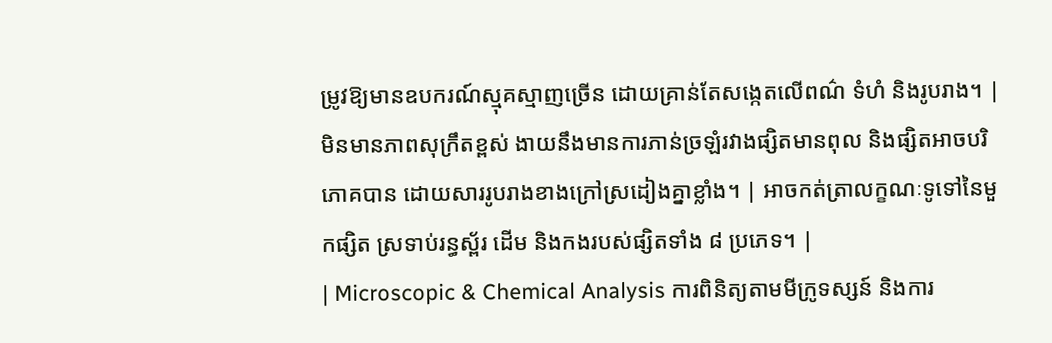ម្រូវឱ្យមានឧបករណ៍ស្មុគស្មាញច្រើន ដោយគ្រាន់តែសង្កេតលើពណ៌ ទំហំ និងរូបរាង។ | មិនមានភាពសុក្រឹតខ្ពស់ ងាយនឹងមានការភាន់ច្រឡំរវាងផ្សិតមានពុល និងផ្សិតអាចបរិភោគបាន ដោយសាររូបរាងខាងក្រៅស្រដៀងគ្នាខ្លាំង។ | អាចកត់ត្រាលក្ខណៈទូទៅនៃមួកផ្សិត ស្រទាប់រន្ធស្ព័រ ដើម និងកងរបស់ផ្សិតទាំង ៨ ប្រភេទ។ |
| Microscopic & Chemical Analysis ការពិនិត្យតាមមីក្រូទស្សន៍ និងការ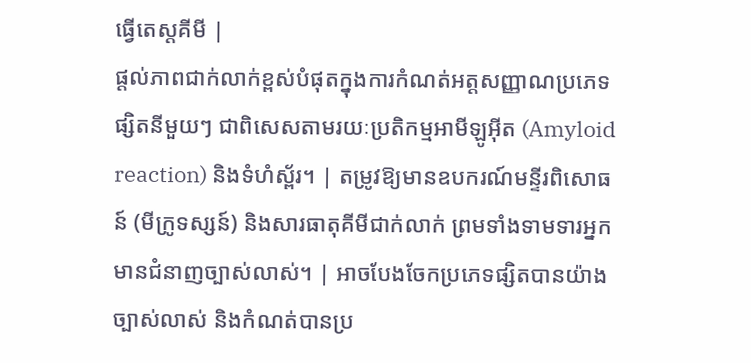ធ្វើតេស្តគីមី |
ផ្តល់ភាពជាក់លាក់ខ្ពស់បំផុតក្នុងការកំណត់អត្តសញ្ញាណប្រភេទផ្សិតនីមួយៗ ជាពិសេសតាមរយៈប្រតិកម្មអាមីឡូអ៊ីត (Amyloid reaction) និងទំហំស្ព័រ។ | តម្រូវឱ្យមានឧបករណ៍មន្ទីរពិសោធន៍ (មីក្រូទស្សន៍) និងសារធាតុគីមីជាក់លាក់ ព្រមទាំងទាមទារអ្នកមានជំនាញច្បាស់លាស់។ | អាចបែងចែកប្រភេទផ្សិតបានយ៉ាងច្បាស់លាស់ និងកំណត់បានប្រ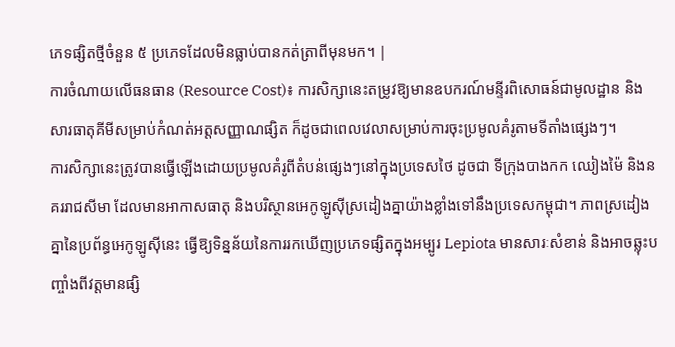ភេទផ្សិតថ្មីចំនួន ៥ ប្រភេទដែលមិនធ្លាប់បានកត់ត្រាពីមុនមក។ |
ការចំណាយលើធនធាន (Resource Cost)៖ ការសិក្សានេះតម្រូវឱ្យមានឧបករណ៍មន្ទីរពិសោធន៍ជាមូលដ្ឋាន និងសារធាតុគីមីសម្រាប់កំណត់អត្តសញ្ញាណផ្សិត ក៏ដូចជាពេលវេលាសម្រាប់ការចុះប្រមូលគំរូតាមទីតាំងផ្សេងៗ។
ការសិក្សានេះត្រូវបានធ្វើឡើងដោយប្រមូលគំរូពីតំបន់ផ្សេងៗនៅក្នុងប្រទេសថៃ ដូចជា ទីក្រុងបាងកក ឈៀងម៉ៃ និងនគររាជសីមា ដែលមានអាកាសធាតុ និងបរិស្ថានអេកូឡូស៊ីស្រដៀងគ្នាយ៉ាងខ្លាំងទៅនឹងប្រទេសកម្ពុជា។ ភាពស្រដៀងគ្នានៃប្រព័ន្ធអេកូឡូស៊ីនេះ ធ្វើឱ្យទិន្នន័យនៃការរកឃើញប្រភេទផ្សិតក្នុងអម្បូរ Lepiota មានសារៈសំខាន់ និងអាចឆ្លុះបញ្ចាំងពីវត្តមានផ្សិ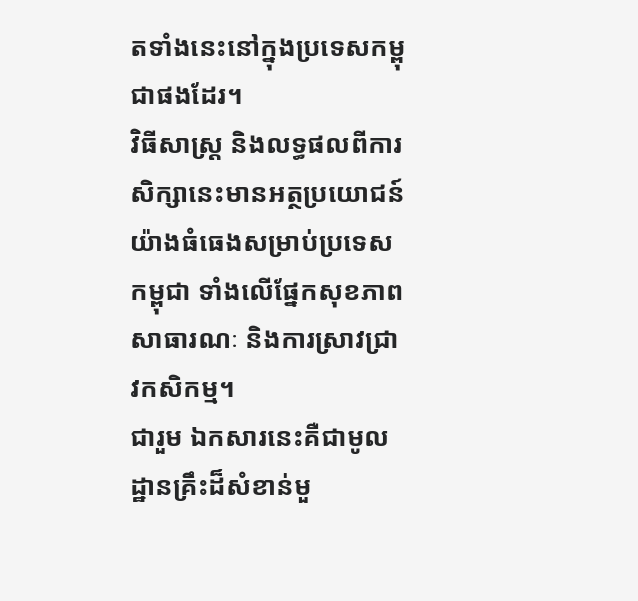តទាំងនេះនៅក្នុងប្រទេសកម្ពុជាផងដែរ។
វិធីសាស្ត្រ និងលទ្ធផលពីការសិក្សានេះមានអត្ថប្រយោជន៍យ៉ាងធំធេងសម្រាប់ប្រទេសកម្ពុជា ទាំងលើផ្នែកសុខភាពសាធារណៈ និងការស្រាវជ្រាវកសិកម្ម។
ជារួម ឯកសារនេះគឺជាមូលដ្ឋានគ្រឹះដ៏សំខាន់មួ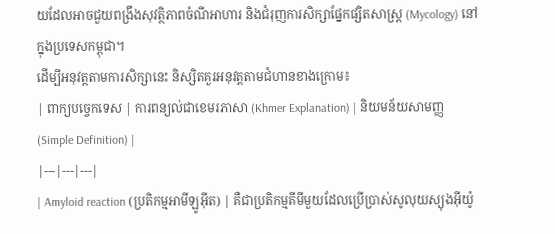យដែលអាចជួយពង្រឹងសុវត្ថិភាពចំណីអាហារ និងជំរុញការសិក្សាផ្នែកផ្សិតសាស្ត្រ (Mycology) នៅក្នុងប្រទេសកម្ពុជា។
ដើម្បីអនុវត្តតាមការសិក្សានេះ និស្សិតគួរអនុវត្តតាមជំហានខាងក្រោម៖
| ពាក្យបច្ចេកទេស | ការពន្យល់ជាខេមរភាសា (Khmer Explanation) | និយមន័យសាមញ្ញ (Simple Definition) |
|---|---|---|
| Amyloid reaction (ប្រតិកម្មអាមីឡូអ៊ីត) | គឺជាប្រតិកម្មគីមីមួយដែលប្រើប្រាស់សូលុយស្យុងអ៊ីយ៉ូ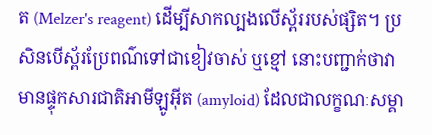ត (Melzer's reagent) ដើម្បីសាកល្បងលើស្ព័ររបស់ផ្សិត។ ប្រសិនបើស្ព័រប្រែពណ៌ទៅជាខៀវចាស់ ឬខ្មៅ នោះបញ្ជាក់ថាវាមានផ្ទុកសារជាតិអាមីឡូអ៊ីត (amyloid) ដែលជាលក្ខណៈសម្គា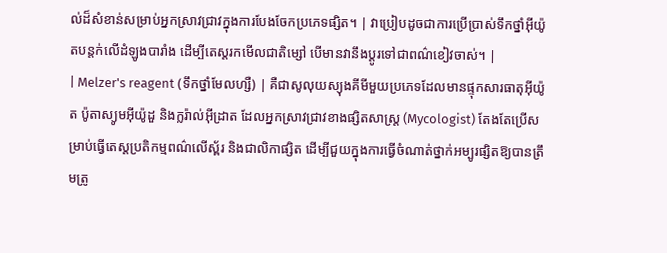ល់ដ៏សំខាន់សម្រាប់អ្នកស្រាវជ្រាវក្នុងការបែងចែកប្រភេទផ្សិត។ | វាប្រៀបដូចជាការប្រើប្រាស់ទឹកថ្នាំអ៊ីយ៉ូតបន្តក់លើដំឡូងបារាំង ដើម្បីតេស្តរកមើលជាតិម្សៅ បើមានវានឹងប្តូរទៅជាពណ៌ខៀវចាស់។ |
| Melzer's reagent (ទឹកថ្នាំមែលហ្សឺ) | គឺជាសូលុយស្យុងគីមីមួយប្រភេទដែលមានផ្ទុកសារធាតុអ៊ីយ៉ូត ប៉ូតាស្យូមអ៊ីយ៉ូដួ និងក្លរ៉ាល់អ៊ីដ្រាត ដែលអ្នកស្រាវជ្រាវខាងផ្សិតសាស្ត្រ (Mycologist) តែងតែប្រើសម្រាប់ធ្វើតេស្តប្រតិកម្មពណ៌លើស្ព័រ និងជាលិកាផ្សិត ដើម្បីជួយក្នុងការធ្វើចំណាត់ថ្នាក់អម្បូរផ្សិតឱ្យបានត្រឹមត្រូ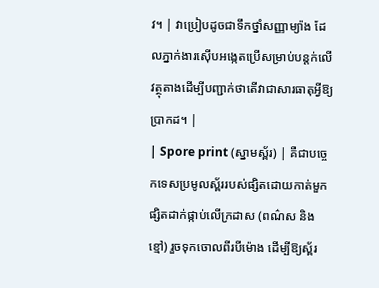វ។ | វាប្រៀបដូចជាទឹកថ្នាំសញ្ញាម្យ៉ាង ដែលភ្នាក់ងារស៊ើបអង្កេតប្រើសម្រាប់បន្តក់លើវត្ថុតាងដើម្បីបញ្ជាក់ថាតើវាជាសារធាតុអ្វីឱ្យប្រាកដ។ |
| Spore print (ស្នាមស្ព័រ) | គឺជាបច្ចេកទេសប្រមូលស្ព័ររបស់ផ្សិតដោយកាត់មួកផ្សិតដាក់ផ្កាប់លើក្រដាស (ពណ៌ស និងខ្មៅ) រួចទុកចោលពីរបីម៉ោង ដើម្បីឱ្យស្ព័រ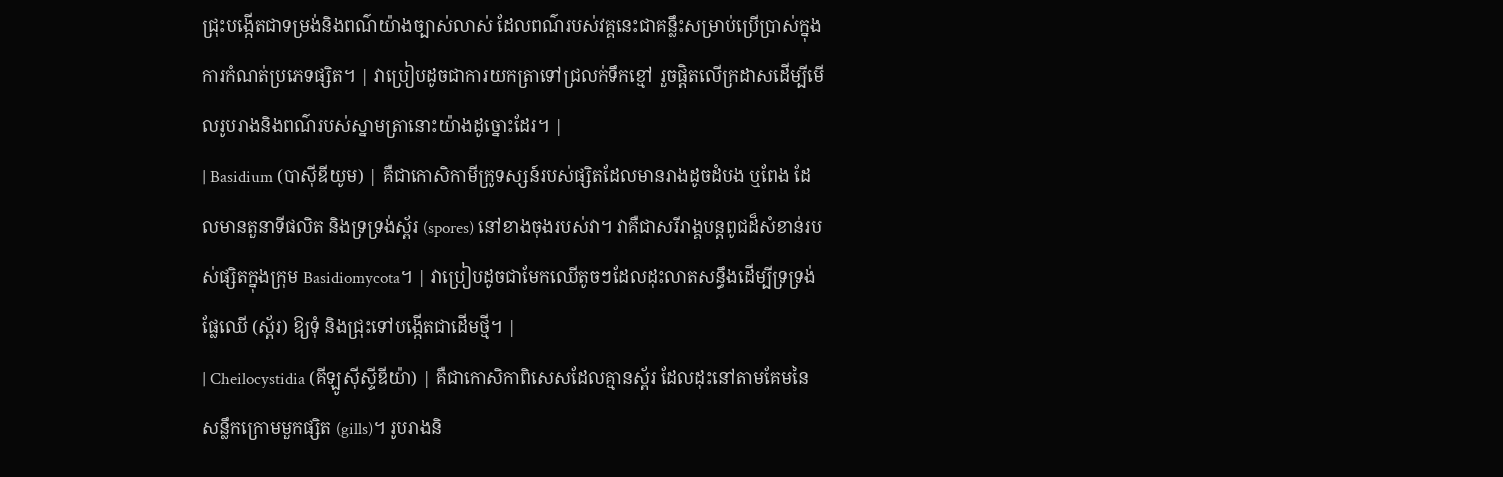ជ្រុះបង្កើតជាទម្រង់និងពណ៌យ៉ាងច្បាស់លាស់ ដែលពណ៌របស់វគ្គនេះជាគន្លឹះសម្រាប់ប្រើប្រាស់ក្នុងការកំណត់ប្រភេទផ្សិត។ | វាប្រៀបដូចជាការយកត្រាទៅជ្រលក់ទឹកខ្មៅ រួចផ្តិតលើក្រដាសដើម្បីមើលរូបរាងនិងពណ៌របស់ស្នាមត្រានោះយ៉ាងដូច្នោះដែរ។ |
| Basidium (បាស៊ីឌីយូម) | គឺជាកោសិកាមីក្រូទស្សន៍របស់ផ្សិតដែលមានរាងដូចដំបង ឬពែង ដែលមានតួនាទីផលិត និងទ្រទ្រង់ស្ព័រ (spores) នៅខាងចុងរបស់វា។ វាគឺជាសរីរាង្គបន្តពូជដ៏សំខាន់របស់ផ្សិតក្នុងក្រុម Basidiomycota។ | វាប្រៀបដូចជាមែកឈើតូចៗដែលដុះលាតសន្ធឹងដើម្បីទ្រទ្រង់ផ្លែឈើ (ស្ព័រ) ឱ្យទុំ និងជ្រុះទៅបង្កើតជាដើមថ្មី។ |
| Cheilocystidia (គីឡូស៊ីស្ទីឌីយ៉ា) | គឺជាកោសិកាពិសេសដែលគ្មានស្ព័រ ដែលដុះនៅតាមគែមនៃសន្លឹកក្រោមមួកផ្សិត (gills)។ រូបរាងនិ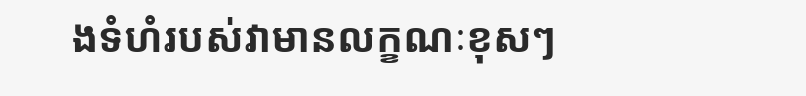ងទំហំរបស់វាមានលក្ខណៈខុសៗ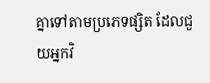គ្នាទៅតាមប្រភេទផ្សិត ដែលជួយអ្នកវិ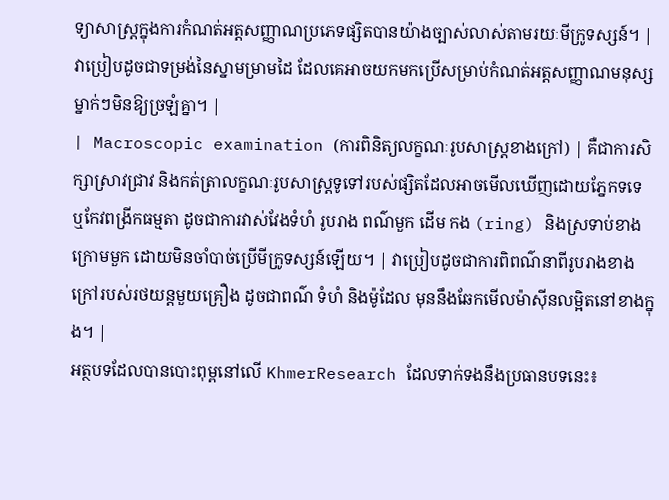ទ្យាសាស្ត្រក្នុងការកំណត់អត្តសញ្ញាណប្រភេទផ្សិតបានយ៉ាងច្បាស់លាស់តាមរយៈមីក្រូទស្សន៍។ | វាប្រៀបដូចជាទម្រង់នៃស្នាមម្រាមដៃ ដែលគេអាចយកមកប្រើសម្រាប់កំណត់អត្តសញ្ញាណមនុស្សម្នាក់ៗមិនឱ្យច្រឡំគ្នា។ |
| Macroscopic examination (ការពិនិត្យលក្ខណៈរូបសាស្ត្រខាងក្រៅ) | គឺជាការសិក្សាស្រាវជ្រាវ និងកត់ត្រាលក្ខណៈរូបសាស្ត្រទូទៅរបស់ផ្សិតដែលអាចមើលឃើញដោយភ្នែកទទេ ឬកែវពង្រីកធម្មតា ដូចជាការវាស់វែងទំហំ រូបរាង ពណ៌មួក ដើម កង (ring) និងស្រទាប់ខាងក្រោមមួក ដោយមិនចាំបាច់ប្រើមីក្រូទស្សន៍ឡើយ។ | វាប្រៀបដូចជាការពិពណ៌នាពីរូបរាងខាងក្រៅរបស់រថយន្តមួយគ្រឿង ដូចជាពណ៌ ទំហំ និងម៉ូដែល មុននឹងឆែកមើលម៉ាស៊ីនលម្អិតនៅខាងក្នុង។ |
អត្ថបទដែលបានបោះពុម្ពនៅលើ KhmerResearch ដែលទាក់ទងនឹងប្រធានបទនេះ៖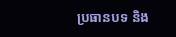ប្រធានបទ និង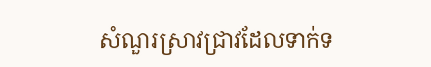សំណួរស្រាវជ្រាវដែលទាក់ទ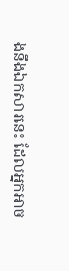ងនឹងឯកសារនេះ ដែលអ្នកអាច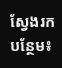ស្វែងរកបន្ថែម៖